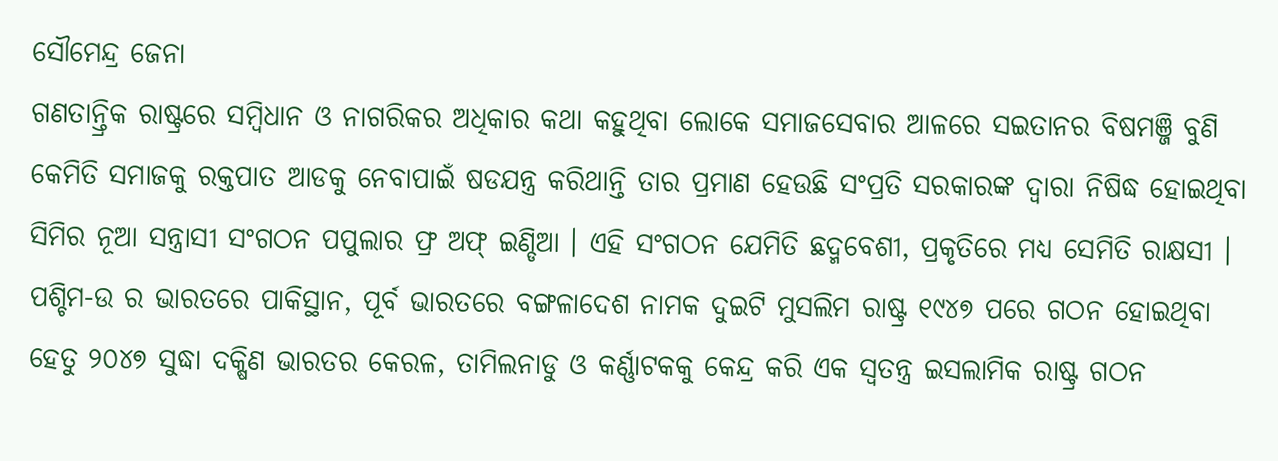ସୌମେନ୍ଦ୍ର ଜେନା
ଗଣତାନ୍ତ୍ରିକ ରାଷ୍ଟ୍ରରେ ସମ୍ବିଧାନ ଓ ନାଗରିକର ଅଧିକାର କଥା କହୁଥିବା ଲୋକେ ସମାଜସେବାର ଆଳରେ ସଇତାନର ବିଷମଞ୍ଜି ବୁଣି କେମିତି ସମାଜକୁ ରକ୍ତପାତ ଆଡକୁ ନେବାପାଇଁ ଷଡଯନ୍ତ୍ର କରିଥାନ୍ତି ତାର ପ୍ରମାଣ ହେଉଛି ସଂପ୍ରତି ସରକାରଙ୍କ ଦ୍ୱାରା ନିଷିଦ୍ଧ ହୋଇଥିବା ସିମିର ନୂଆ ସନ୍ତ୍ରାସୀ ସଂଗଠନ ପପୁଲାର ଫ୍ର ଅଫ୍ ଇଣ୍ଡିଆ । ଏହି ସଂଗଠନ ଯେମିତି ଛଦ୍ମବେଶୀ, ପ୍ରକୃତିରେ ମଧ୍ୟ ସେମିତି ରାକ୍ଷସୀ । ପଶ୍ଚିମ-ଉ ର ଭାରତରେ ପାକିସ୍ଥାନ, ପୂର୍ବ ଭାରତରେ ବଙ୍ଗଳାଦେଶ ନାମକ ଦୁଇଟି ମୁସଲିମ ରାଷ୍ଟ୍ର ୧୯୪୭ ପରେ ଗଠନ ହୋଇଥିବା ହେତୁ ୨୦୪୭ ସୁଦ୍ଧା ଦକ୍ଷିଣ ଭାରତର କେରଳ, ତାମିଲନାଡୁ ଓ କର୍ଣ୍ଣାଟକକୁ କେନ୍ଦ୍ର କରି ଏକ ସ୍ୱତନ୍ତ୍ର ଇସଲାମିକ ରାଷ୍ଟ୍ର ଗଠନ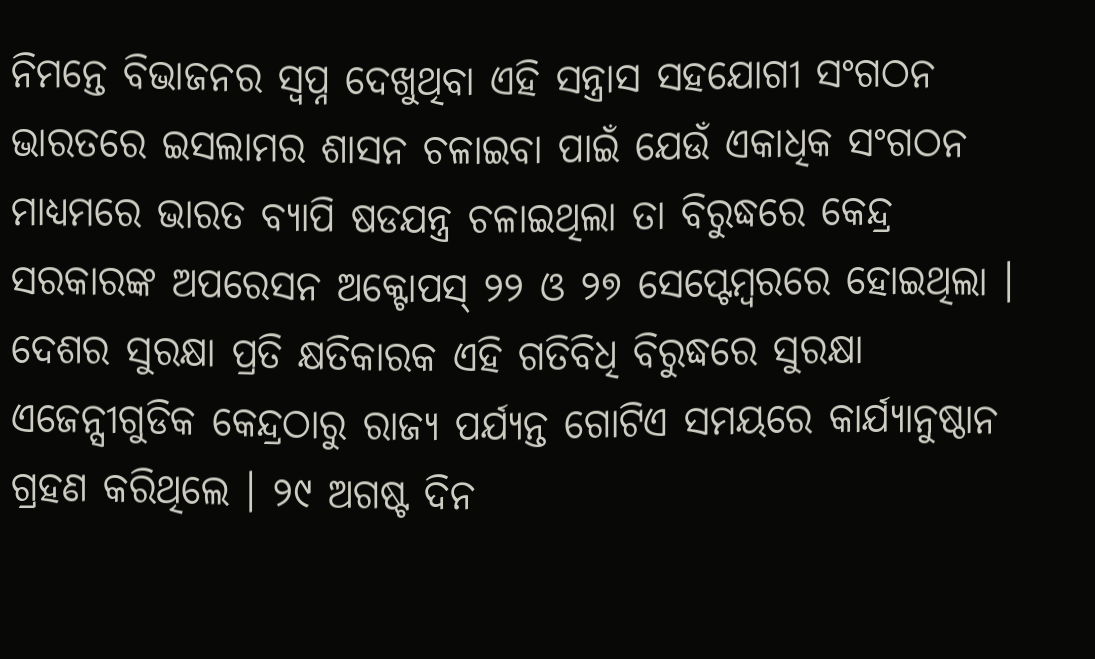ନିମନ୍ତେ ବିଭାଜନର ସ୍ୱପ୍ନ ଦେଖୁଥିବା ଏହି ସନ୍ତ୍ରାସ ସହଯୋଗୀ ସଂଗଠନ ଭାରତରେ ଇସଲାମର ଶାସନ ଚଳାଇବା ପାଇଁ ଯେଉଁ ଏକାଧିକ ସଂଗଠନ ମାଧ୍ୟମରେ ଭାରତ ବ୍ୟାପି ଷଡଯନ୍ତ୍ର ଚଳାଇଥିଲା ତା ବିରୁଦ୍ଧରେ କେନ୍ଦ୍ର ସରକାରଙ୍କ ଅପରେସନ ଅକ୍ଟୋପସ୍ ୨୨ ଓ ୨୭ ସେପ୍ଟେମ୍ବରରେ ହୋଇଥିଲା ।
ଦେଶର ସୁରକ୍ଷା ପ୍ରତି କ୍ଷତିକାରକ ଏହି ଗତିବିଧି ବିରୁଦ୍ଧରେ ସୁରକ୍ଷା ଏଜେନ୍ସୀଗୁଡିକ କେନ୍ଦ୍ରଠାରୁ ରାଜ୍ୟ ପର୍ଯ୍ୟନ୍ତ ଗୋଟିଏ ସମୟରେ କାର୍ଯ୍ୟାନୁଷ୍ଠାନ ଗ୍ରହଣ କରିଥିଲେ । ୨୯ ଅଗଷ୍ଟ ଦିନ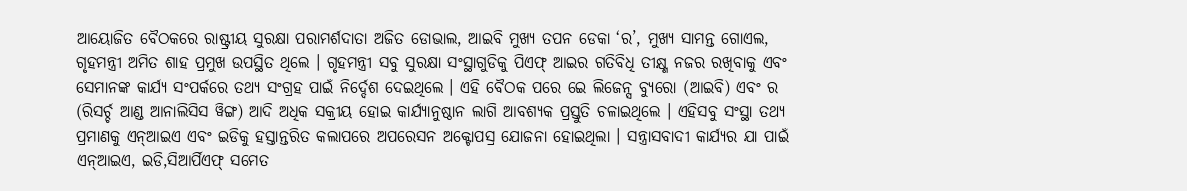ଆୟୋଜିତ ବୈଠକରେ ରାଷ୍ଟ୍ରୀୟ ସୁରକ୍ଷା ପରାମର୍ଶଦାତା ଅଜିତ ଡୋଭାଲ, ଆଇବି ମୁଖ୍ୟ ତପନ ଡେକା ‘ର’, ମୁଖ୍ୟ ସାମନ୍ତ ଗୋଏଲ, ଗୃହମନ୍ତ୍ରୀ ଅମିତ ଶାହ ପ୍ରମୁଖ ଉପସ୍ଥିତ ଥିଲେ । ଗୃହମନ୍ତ୍ରୀ ସବୁ ସୁରକ୍ଷା ସଂସ୍ଥାଗୁଡିକୁ ପିଏଫ୍ ଆଇର ଗତିବିଧି ତୀକ୍ଷ୍ଣ ନଜର ରଖିବାକୁ ଏବଂ ସେମାନଙ୍କ କାର୍ଯ୍ୟ ସଂପର୍କରେ ତଥ୍ୟ ସଂଗ୍ରହ ପାଇଁ ନିର୍ଦ୍ଦେଶ ଦେଇଥିଲେ । ଏହି ବୈଠକ ପରେ ଇେ ଲିଜେନ୍ସ ବ୍ୟୁରୋ (ଆଇବି) ଏବଂ ର (ରିସର୍ଚ୍ଚ ଆଣ୍ଡ ଆନାଲିସିସ ୱିଙ୍ଗ) ଆଦି ଅଧିକ ସକ୍ରୀୟ ହୋଇ କାର୍ଯ୍ୟାନୁଷ୍ଠାନ ଲାଗି ଆବଶ୍ୟକ ପ୍ରସ୍ତୁତି ଚଳାଇଥିଲେ । ଏହିସବୁ ସଂସ୍ଥା ତଥ୍ୟ ପ୍ରମାଣକୁ ଏନ୍ଆଇଏ ଏବଂ ଇଡିକୁ ହସ୍ତାନ୍ତରିତ କଲାପରେ ଅପରେସନ ଅକ୍ଟୋପସ୍ର ଯୋଜନା ହୋଇଥିଲା । ସନ୍ତ୍ରାସବାଦୀ କାର୍ଯ୍ୟର ଯା ପାଇଁ ଏନ୍ଆଇଏ, ଇଡି,ସିଆର୍ପିଏଫ୍ ସମେତ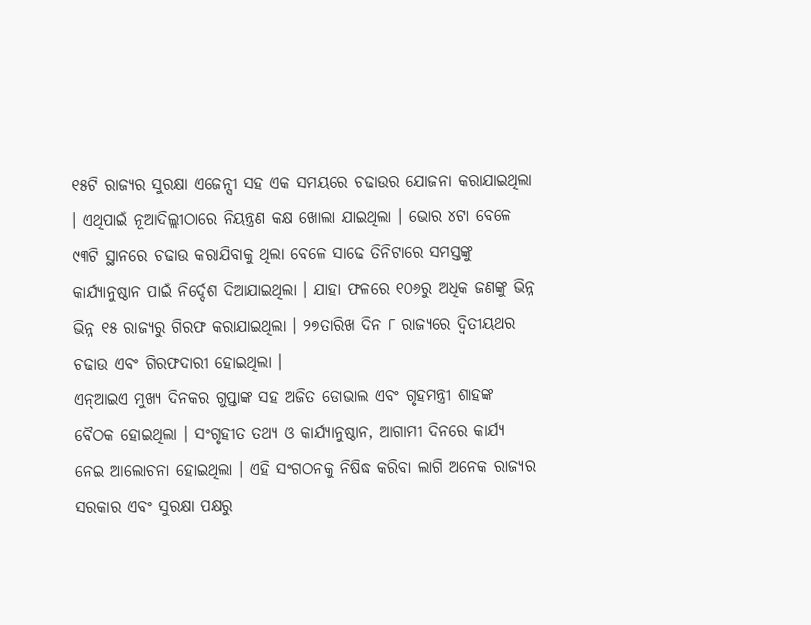୧୫ଟି ରାଜ୍ୟର ସୁରକ୍ଷା ଏଜେନ୍ସୀ ସହ ଏକ ସମୟରେ ଚଢାଉର ଯୋଜନା କରାଯାଇଥିଲା । ଏଥିପାଇଁ ନୂଆଦିଲ୍ଲୀଠାରେ ନିୟନ୍ତ୍ରଣ କକ୍ଷ ଖୋଲା ଯାଇଥିଲା । ଭୋର ୪ଟା ବେଳେ ୯୩ଟି ସ୍ଥାନରେ ଚଢାଉ କରାଯିବାକୁ ଥିଲା ବେଳେ ସାଢେ ତିନିଟାରେ ସମସ୍ତଙ୍କୁ କାର୍ଯ୍ୟାନୁଷ୍ଠାନ ପାଇଁ ନିର୍ଦ୍ଦେଶ ଦିଆଯାଇଥିଲା । ଯାହା ଫଳରେ ୧୦୬ରୁ ଅଧିକ ଜଣଙ୍କୁ ଭିନ୍ନ ଭିନ୍ନ ୧୫ ରାଜ୍ୟରୁ ଗିରଫ କରାଯାଇଥିଲା । ୨୭ତାରିଖ ଦିନ ୮ ରାଜ୍ୟରେ ଦ୍ୱିତୀୟଥର ଚଢାଉ ଏବଂ ଗିରଫଦାରୀ ହୋଇଥିଲା ।
ଏନ୍ଆଇଏ ମୁଖ୍ୟ ଦିନକର ଗୁପ୍ତାଙ୍କ ସହ ଅଜିତ ଡୋଭାଲ ଏବଂ ଗୃହମନ୍ତ୍ରୀ ଶାହଙ୍କ ବୈଠକ ହୋଇଥିଲା । ସଂଗୃହୀତ ତଥ୍ୟ ଓ କାର୍ଯ୍ୟାନୁଷ୍ଠାନ, ଆଗାମୀ ଦିନରେ କାର୍ଯ୍ୟ ନେଇ ଆଲୋଚନା ହୋଇଥିଲା । ଏହି ସଂଗଠନକୁ ନିଷିଦ୍ଧ କରିବା ଲାଗି ଅନେକ ରାଜ୍ୟର ସରକାର ଏବଂ ସୁରକ୍ଷା ପକ୍ଷରୁ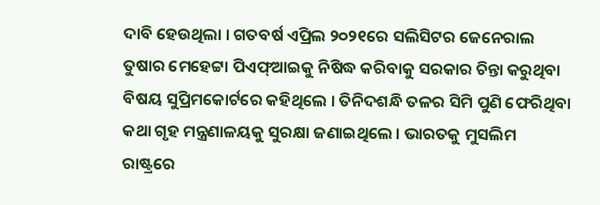ଦାବି ହେଉଥିଲା । ଗତବର୍ଷ ଏପ୍ରିଲ ୨୦୨୧ରେ ସଲିସିଟର ଜେନେରାଲ ତୁଷାର ମେହେଟ୍ଟା ପିଏଫ୍ଆଇକୁ ନିଷିଦ୍ଧ କରିବାକୁ ସରକାର ଚିନ୍ତା କରୁଥିବା ବିଷୟ ସୁପ୍ରିମକୋର୍ଟରେ କହିଥିଲେ । ତିନିଦଶନ୍ଧି ତଳର ସିମି ପୁଣି ଫେରିଥିବା କଥା ଗୃହ ମନ୍ତ୍ରଣାଳୟକୁ ସୁରକ୍ଷା ଜଣାଇଥିଲେ । ଭାରତକୁ ମୁସଲିମ ରାଷ୍ଟ୍ରରେ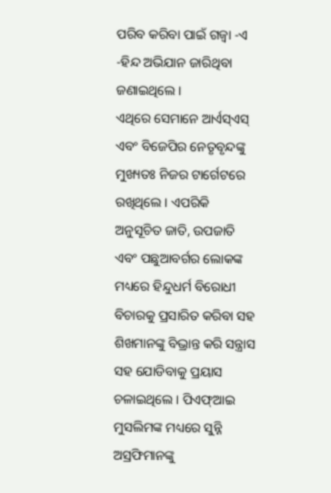ପରିବ କରିବା ପାଇଁ ଗଜ୍ୱା -ଏ -ହିନ୍ଦ ଅଭିଯାନ ଜାରିଥିବା ଜଣାଇଥିଲେ ।
ଏଥିରେ ସେମାନେ ଆର୍ଏସ୍ଏସ୍ ଏବଂ ବିଜେପିର ନେତୃବୃନ୍ଦଙ୍କୁ ମୁଖ୍ୟତଃ ନିଜର ଟାର୍ଗେଟରେ ରଖିଥିଲେ । ଏପରିକି ଅନୁସୂଚିତ ଜାତି, ଉପଜାତି ଏବଂ ପଛୁଆବର୍ଗର ଲୋକଙ୍କ ମଧ୍ୟରେ ହିନ୍ଦୁଧର୍ମ ବିରୋଧୀ ବିଚାରକୁ ପ୍ରସାରିତ କରିବା ସହ ଶିଖମାନଙ୍କୁ ବିଭ୍ରାନ୍ତ କରି ସନ୍ତ୍ରାସ ସହ ଯୋଡିବାକୁ ପ୍ରୟାସ ଚଳାଇଥିଲେ । ପିଏଫ୍ଆଇ ମୁସଲିମଙ୍କ ମଧ୍ୟରେ ସୁନ୍ନି ଅସ୍ରଫିମାନଙ୍କୁ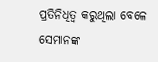ପ୍ରତିନିଧିତ୍ୱ କରୁଥିଲା ବେଳେ ସେମାନଙ୍କ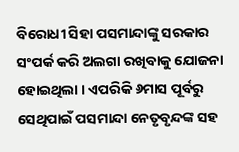ବିରୋଧୀ ସିହା ପସମାନ୍ଦାଙ୍କୁ ସରକାର ସଂପର୍କ କରି ଅଲଗା ରଖିବାକୁ ଯୋଜନା ହୋଇଥିଲା । ଏପରିକି ୬ମାସ ପୂର୍ବରୁ ସେଥିପାଇଁ ପସମାନ୍ଦା ନେତୃବୃନ୍ଦଙ୍କ ସହ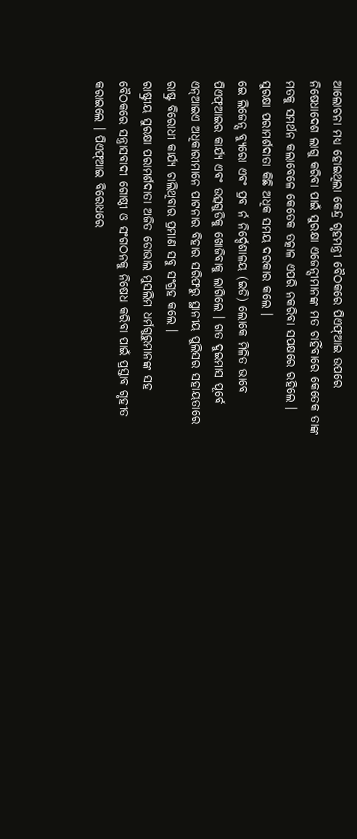ଆଲୋଚନା ମଧ୍ୟ ହୋଇଥିଲା କେନ୍ଦ୍ର ଗୃହମନ୍ତ୍ରୀ ବୈଠକରେ ପିଏଫ୍ଆଇ ଉପରେ ନିଷେଧାଦେଶ ଲାଗୁ କରିବା ପାଇଁ ସୁରକ୍ଷା ଏଜେନ୍ସୀମାନଙ୍କ ମତ ଚାହିଁବାରେ କେତେକ ତାଙ୍କ ମତକୁ ସମର୍ଥନ କଲାବେଳେ କେତେକ ତତ୍କାଳ ଏପରି ନକରିବା ସପକ୍ଷରେ ରହିଲେ । ସୁରକ୍ଷା ପରାମର୍ଶଦାତା କିଛି ଅଧିକ ସମୟ ଦରକାର କଲେ ।
ଇେ ଲିଜେନ୍ସ ବ୍ୟୁରୋ ଏବଂ ପ୍ରବ ର୍ନ ନିର୍ଦ୍ଦେଶାଳୟ (ଇଡି) ଲୋକେ ମିଳିତ ଭାବେ ପିଏଫ୍ଆଇର କାର୍ଯ୍ୟ ଏବଂ ଉତ୍ସଗୁଡିକୁ ଖୋଜିବାକୁ ଲାଗିଲେ । ଗତ ଦୁଇମାସ ପୂର୍ବେ ଏନ୍ଆଇଏ ଅଧିକାରୀମାନେ ପାଟନାର ବିହାର ସରିଫରୁ ସ୍ଥାନୀୟ ପୁଲିସର ସହାୟତାରେ ରାଷ୍ଟ୍ର ବିରୋଧୀ କାର୍ଯ୍ୟ ଚାଲିଥିବାର ପ୍ରମାଣ ସବୁ ସଂଗ୍ରହ କଲେ ।
ରାଷ୍ଟ୍ରୀୟ ସୁରକ୍ଷା ପରାମର୍ଶଦାତା ଅଜିତ ଡୋଭାଲ ମୁସଲିମ ଧର୍ମଗୁରୁମାନଙ୍କ ସହ ବୈଠକରେ ସନ୍ତ୍ରାସବାଦୀ ଗୋଷ୍ଠୀ ଓ ସଂଗଠନକୁ ନିଷେଧ କରିବା ପାଇଁ ପ୍ରସ୍ତାବ ଗୃହୀତ କରାଇଲେ । ପିଏଫ୍ଆଇ ବିରୋଧରେ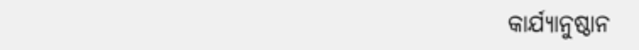କାର୍ଯ୍ୟାନୁଷ୍ଠାନ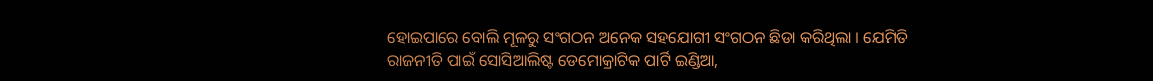ହୋଇପାରେ ବୋଲି ମୂଳରୁ ସଂଗଠନ ଅନେକ ସହଯୋଗୀ ସଂଗଠନ ଛିଡା କରିଥିଲା । ଯେମିତି ରାଜନୀତି ପାଇଁ ସୋସିଆଲିଷ୍ଟ ଡେମୋକ୍ରାଟିକ ପାର୍ଟି ଇଣ୍ଡିଆ,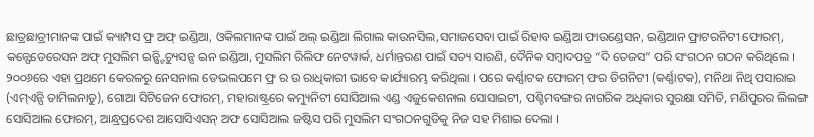ଛାତ୍ରଛାତ୍ରୀମାନଙ୍କ ପାଇଁ କ୍ୟାମ୍ପସ ଫ୍ର ଅଫ୍ ଇଣ୍ଡିଆ, ଓକିଲମାନଙ୍କ ପାଇଁ ଅଲ୍ ଇଣ୍ଡିଆ ଲିଗାଲ କାଉନସିଲ,ସମାଜସେବା ପାଇଁ ରିହାବ ଇଣ୍ଡିଆ ଫାଉଣ୍ଡେସନ, ଇଣ୍ଡିଆନ ଫ୍ରାଟରନିଟୀ ଫୋରମ୍, କନ୍ଫେଡେରେସନ ଅଫ୍ ମୁସଲିମ ଇନ୍ଷ୍ଟିଚ୍ୟୁସନ୍ସ ଇନ ଇଣ୍ଡିଆ, ମୁସଲିମ ରିଲିଫ ନେଟୱାର୍କ, ଧର୍ମାନ୍ତରଣ ପାଇଁ ସତ୍ୟ ସାରଣି, ଦୈନିକ ସମ୍ବାଦପତ୍ର “ଦି ତେଜସ” ପରି ସଂଗଠନ ଗଠନ କରିଥିଲେ । ୨୦୦୬ରେ ଏହା ପ୍ରଥମେ କେରଳରୁ ନେସନାଲ ଡେଭଲପମେ ଫ୍ର ର ଉ ରାଧିକାରୀ ଭାବେ କାର୍ଯ୍ୟାରମ୍ଭ କରିଥିଲା । ପରେ କର୍ଣ୍ଣାଟକ ଫୋରମ୍ ଫର ଡିଗନିଟୀ (କର୍ଣ୍ଣାଟକ), ମନିଥା ନିଥି ପସାରାଇ (ଏମ୍ଏନ୍ପି ତାମିଲନାଡୁ), ଗୋଆ ସିଟିଜେନ ଫୋରମ୍, ମହାରାଷ୍ଟ୍ରରେ କମ୍ୟୁନିଟୀ ସୋସିଆଲ ଏଣ୍ଡ ଏଜୁକେଶନାଲ ସୋସାଇଟୀ, ପଶ୍ଚିମବଙ୍ଗର ନାଗରିକ ଅଧିକାର ସୁରକ୍ଷା ସମିତି, ମଣିପୁରର ଲିଲଙ୍ଗ ସୋସିଆଲ ଫୋରମ୍, ଆନ୍ଧ୍ରପ୍ରଦେଶ ଆସୋସିଏସନ୍ ଅଫ ସୋସିଆଲ ଜଷ୍ଟିସ ପରି ମୁସଲିମ ସଂଗଠନଗୁଡିକୁ ନିଜ ସହ ମିଶାଇ ଦେଲା ।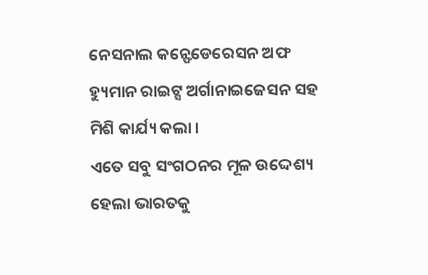ନେସନାଲ କନ୍ଫେଡେରେସନ ଅଫ ହ୍ୟୁମାନ ରାଇଟ୍ସ ଅର୍ଗାନାଇଜେସନ ସହ ମିଶି କାର୍ଯ୍ୟ କଲା ।
ଏତେ ସବୁ ସଂଗଠନର ମୂଳ ଉଦ୍ଦେଶ୍ୟ ହେଲା ଭାରତକୁ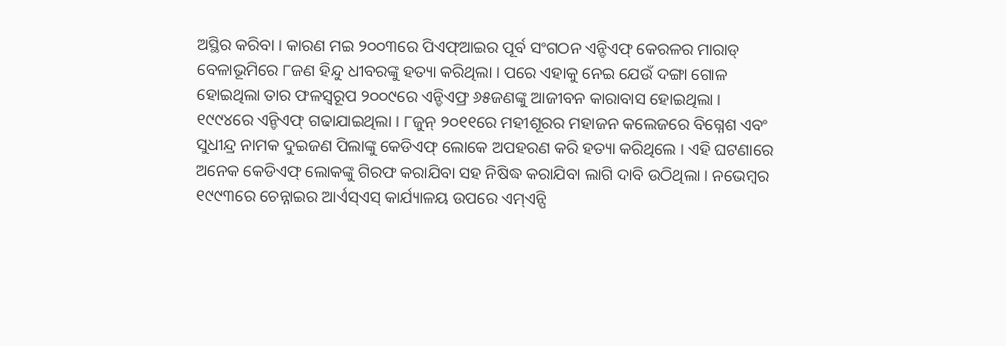ଅସ୍ଥିର କରିବା । କାରଣ ମଇ ୨୦୦୩ରେ ପିଏଫ୍ଆଇର ପୂର୍ବ ସଂଗଠନ ଏନ୍ଡିଏଫ୍ କେରଳର ମାରାଡ୍ ବେଳାଭୂମିରେ ୮ଜଣ ହିନ୍ଦୁ ଧୀବରଙ୍କୁ ହତ୍ୟା କରିଥିଲା । ପରେ ଏହାକୁ ନେଇ ଯେଉଁ ଦଙ୍ଗା ଗୋଳ ହୋଇଥିଲା ତାର ଫଳସ୍ୱରୂପ ୨୦୦୯ରେ ଏନ୍ଡିଏଫ୍ର ୬୫ଜଣଙ୍କୁ ଆଜୀବନ କାରାବାସ ହୋଇଥିଲା । ୧୯୯୪ରେ ଏନ୍ଡିଏଫ୍ ଗଢାଯାଇଥିଲା । ୮ଜୁନ୍ ୨୦୧୧ରେ ମହୀଶୂରର ମହାଜନ କଲେଜରେ ବିଗ୍ନେଶ ଏବଂ ସୁଧୀନ୍ଦ୍ର ନାମକ ଦୁଇଜଣ ପିଲାଙ୍କୁ କେଡିଏଫ୍ ଲୋକେ ଅପହରଣ କରି ହତ୍ୟା କରିଥିଲେ । ଏହି ଘଟଣାରେ ଅନେକ କେଡିଏଫ୍ ଲୋକଙ୍କୁ ଗିରଫ କରାଯିବା ସହ ନିଷିଦ୍ଧ କରାଯିବା ଲାଗି ଦାବି ଉଠିଥିଲା । ନଭେମ୍ବର ୧୯୯୩ରେ ଚେନ୍ନାଇର ଆର୍ଏସ୍ଏସ୍ କାର୍ଯ୍ୟାଳୟ ଉପରେ ଏମ୍ଏନ୍ପି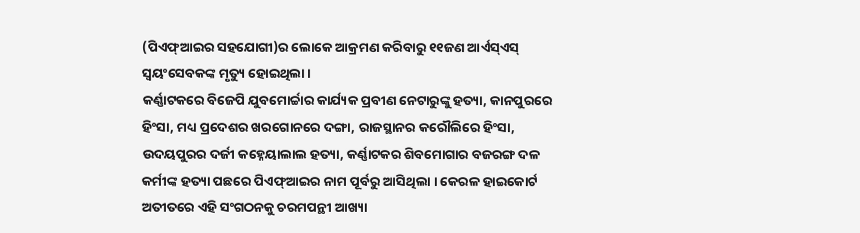(ପିଏଫ୍ଆଇର ସହଯୋଗୀ)ର ଲୋକେ ଆକ୍ରମଣ କରିବାରୁ ୧୧ଜଣ ଆର୍ଏସ୍ଏସ୍ ସ୍ୱୟଂସେବକଙ୍କ ମୃତ୍ୟୁ ହୋଇଥିଲା ।
କର୍ଣ୍ଣାଟକରେ ବିଜେପି ଯୁବମୋର୍ଚ୍ଚାର କାର୍ଯ୍ୟକ ପ୍ରବୀଣ ନେଟାରୁଙ୍କୁ ହତ୍ୟା, କାନପୁରରେ ହିଂସା, ମଧ୍ୟ ପ୍ରଦେଶର ଖରଗୋନରେ ଦଙ୍ଗା, ରାଜସ୍ଥାନର କରୌଲିରେ ହିଂସା, ଉଦୟପୁରର ଦର୍ଜୀ କହ୍ନେୟାଲାଲ ହତ୍ୟା, କର୍ଣ୍ଣାଟକର ଶିବମୋଗାର ବଜରଙ୍ଗ ଦଳ କର୍ମୀଙ୍କ ହତ୍ୟା ପଛରେ ପିଏଫ୍ଆଇର ନାମ ପୂର୍ବରୁ ଆସିଥିଲା । କେରଳ ହାଇକୋର୍ଟ ଅତୀତରେ ଏହି ସଂଗଠନକୁ ଚରମପନ୍ଥୀ ଆଖ୍ୟା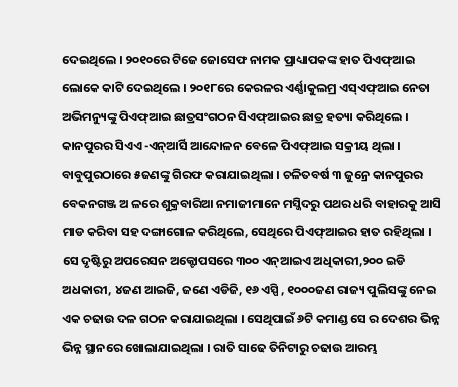ଦେଇଥିଲେ । ୨୦୧୦ରେ ଟିଜେ ଜୋସେଫ ନାମକ ପ୍ରାଧ୍ୟାପକଙ୍କ ହାତ ପିଏଫ୍ଆଇ ଲୋକେ କାଟି ଦେଇଥିଲେ । ୨୦୧୮ରେ କେରଳର ଏର୍ଣ୍ଣାକୁଲମ୍ର ଏସ୍ଏଫ୍ଆଇ ନେତା ଅଭିମନ୍ୟୁଙ୍କୁ ପିଏଫ୍ଆଇ ଛାତ୍ରସଂଗଠନ ସିଏଫ୍ଆଇର ଛାତ୍ର ହତ୍ୟା କରିଥିଲେ । କାନପୁରର ସିଏଏ -ଏନ୍ଆର୍ସି ଆନ୍ଦୋଳନ ବେଳେ ପିଏଫ୍ଆଇ ସକ୍ରୀୟ ଥିଲା । ବାବୁପୁରଠାରେ ୫ଜଣଙ୍କୁ ଗିରଫ କରାଯାଇଥିଲା । ଚଳିତବର୍ଷ ୩ ଜୁନ୍ରେ କାନପୁରର ବେକନଗଞ୍ଜ ଅ ଳରେ ଶୁକ୍ରବାରିଆ ନମାଜୀମାନେ ମସ୍ଜିଦରୁ ପଥର ଧରି ବାହାରକୁ ଆସି ମାଡ କରିବା ସହ ଦଙ୍ଗାଗୋଳ କରିଥିଲେ, ସେଥିରେ ପିଏଫ୍ଆଇର ହାତ ରହିଥିଲା ।
ସେ ଦୃଷ୍ଟିରୁ ଅପରେସନ ଅକ୍ଟୋପସରେ ୩୦୦ ଏନ୍ଆଇଏ ଅଧିକାରୀ,୨୦୦ ଇଡି ଅଧକାରୀ, ୪ଜଣ ଆଇଜି, ଜଣେ ଏଡିଜି, ୧୬ ଏସ୍ପି , ୧୦୦୦ଜଣ ରାଜ୍ୟ ପୁଲିସଙ୍କୁ ନେଇ ଏକ ଚଢାଉ ଦଳ ଗଠନ କରାଯାଇଥିଲା । ସେଥିପାଇଁ ୬ଟି କମାଣ୍ଡ ସେ ର ଦେଶର ଭିନ୍ନ ଭିନ୍ନ ସ୍ଥାନରେ ଖୋଲାଯାଇଥିଲା । ରାତି ସାଢେ ତିନିଟାରୁ ଚଢାଉ ଆରମ୍ଭ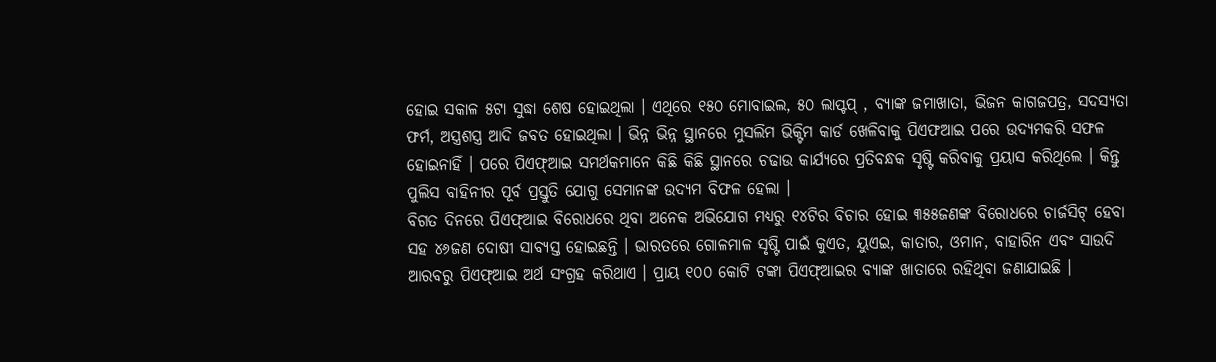ହୋଇ ସକାଳ ୫ଟା ସୁଦ୍ଧା ଶେଷ ହୋଇଥିଲା । ଏଥିରେ ୧୫୦ ମୋବାଇଲ, ୫୦ ଲାପ୍ଟପ୍ , ବ୍ୟାଙ୍କ ଜମାଖାତା, ଭିଜନ କାଗଜପତ୍ର, ସଦସ୍ୟତା ଫର୍ମ, ଅସ୍ତ୍ରଶସ୍ତ୍ର ଆଦି ଜବତ ହୋଇଥିଲା । ଭିନ୍ନ ଭିନ୍ନ ସ୍ଥାନରେ ମୁସଲିମ ଭିକ୍ଟିମ କାର୍ଡ ଖେଳିବାକୁ ପିଏଫଆଇ ପରେ ଉଦ୍ୟମକରି ସଫଳ ହୋଇନାହିଁ । ପରେ ପିଏଫ୍ଆଇ ସମର୍ଥକମାନେ କିଛି କିଛି ସ୍ଥାନରେ ଚଢାଉ କାର୍ଯ୍ୟରେ ପ୍ରତିବନ୍ଧକ ସୃଷ୍ଟି କରିବାକୁ ପ୍ରୟାସ କରିଥିଲେ । କିନ୍ତୁ ପୁଲିସ ବାହିନୀର ପୂର୍ବ ପ୍ରସ୍ତୁତି ଯୋଗୁ ସେମାନଙ୍କ ଉଦ୍ୟମ ବିଫଳ ହେଲା ।
ବିଗତ ଦିନରେ ପିଏଫ୍ଆଇ ବିରୋଧରେ ଥିବା ଅନେକ ଅଭିଯୋଗ ମଧ୍ୟରୁ ୧୪ଟିର ବିଚାର ହୋଇ ୩୫୫ଜଣଙ୍କ ବିରୋଧରେ ଚାର୍ଜସିଟ୍ ହେବା ସହ ୪୬ଜଣ ଦୋଷୀ ସାବ୍ୟସ୍ତ ହୋଇଛନ୍ତି । ଭାରତରେ ଗୋଳମାଳ ସୃଷ୍ଟି ପାଇଁ କୁଏତ, ୟୁଏଇ, କାତାର, ଓମାନ, ବାହାରିନ ଏବଂ ସାଉଦି ଆରବରୁ ପିଏଫ୍ଆଇ ଅର୍ଥ ସଂଗ୍ରହ କରିଥାଏ । ପ୍ରାୟ ୧୦୦ କୋଟି ଟଙ୍କା ପିଏଫ୍ଆଇର ବ୍ୟାଙ୍କ ଖାତାରେ ରହିଥିବା ଜଣାଯାଇଛି ।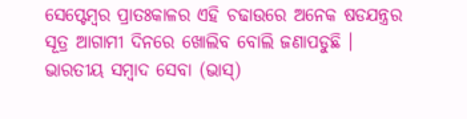ସେପ୍ଟେମ୍ବର ପ୍ରାତଃକାଳର ଏହି ଚଢାଉରେ ଅନେକ ଷଡଯନ୍ତ୍ରର ସୂତ୍ର ଆଗାମୀ ଦିନରେ ଖୋଲିବ ବୋଲି ଜଣାପଡୁଛି ।
ଭାରତୀୟ ସମ୍ବାଦ ସେବା (ଭାସ୍)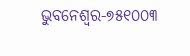ଭୁବନେଶ୍ୱର-୭୫୧୦୦୩